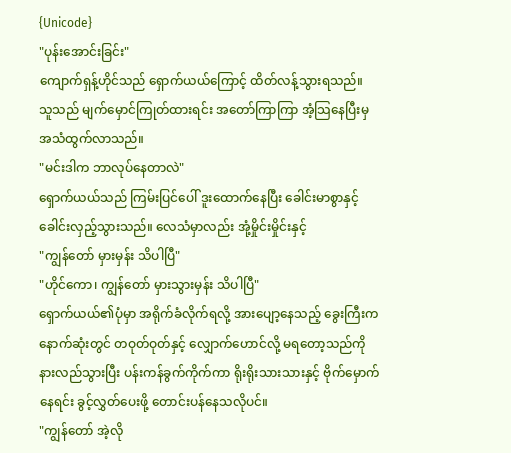{Unicode}
"ပုန်းအောင်းခြင်း"
ကျောက်ရှန့်ဟိုင်သည် ရှောက်ယယ်ကြောင့် ထိတ်လန့်သွားရသည်။
သူသည် မျက်မှောင်ကြုတ်ထားရင်း အတော်ကြာကြာ အံ့သြနေပြီးမှ အသံထွက်လာသည်။
"မင်းဒါက ဘာလုပ်နေတာလဲ"
ရှောက်ယယ်သည် ကြမ်းပြင်ပေါ် ဒူးထောက်နေပြီး ခေါင်းမာစွာနှင့် ခေါင်းလှည့်သွားသည်။ လေသံမှာလည်း အုံ့မှိုင်းမှိုင်းနှင့်
"ကျွန်တော် မှားမှန်း သိပါပြီ"
"ဟိုင်ကော၊ ကျွန်တော် မှားသွားမှန်း သိပါပြီ"
ရှောက်ယယ်၏ပုံမှာ အရိုက်ခံလိုက်ရလို့ အားပျော့နေသည့် ခွေးကြီးက နောက်ဆုံးတွင် တဝုတ်ဝုတ်နှင့် လျှောက်ဟောင်လို့ မရတော့သည်ကို နားလည်သွားပြီး ပန်းကန်ခွက်ကိုက်ကာ ရိုးရိုးသားသားနှင့် ဗိုက်မှောက်နေရင်း ခွင့်လွှတ်ပေးဖို့ တောင်းပန်နေသလိုပင်။
"ကျွန်တော် အဲ့လို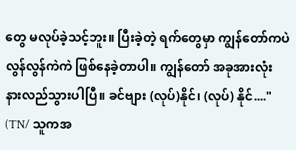တွေ မလုပ်ခဲ့သင့်ဘူး။ ပြီးခဲ့တဲ့ ရက်တွေမှာ ကျွန်တော်ကပဲ လွန်လွန်ကဲကဲ ဖြစ်နေခဲ့တာပါ။ ကျွန်တော် အခုအားလုံး နားလည်သွားပါပြီ။ ခင်ဗျား (လုပ်)နိုင်၊ (လုပ်) နိုင်...."
(TN/ သူကအ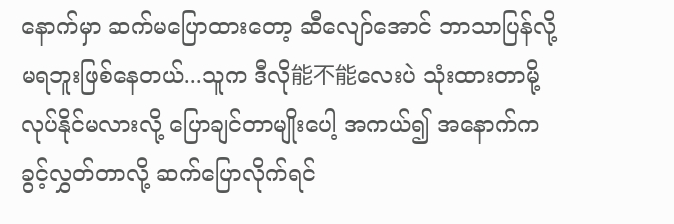နောက်မှာ ဆက်မပြောထားတော့ ဆီလျော်အောင် ဘာသာပြန်လို့ မရဘူးဖြစ်နေတယ်...သူက ဒီလို能不能လေးပဲ သုံးထားတာမို့ လုပ်နိုင်မလားလို့ ပြောချင်တာမျိုးပေါ့ အကယ်၍ အနောက်က ခွင့်လွှတ်တာလို့ ဆက်ပြောလိုက်ရင်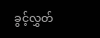ခွင့်လွှတ်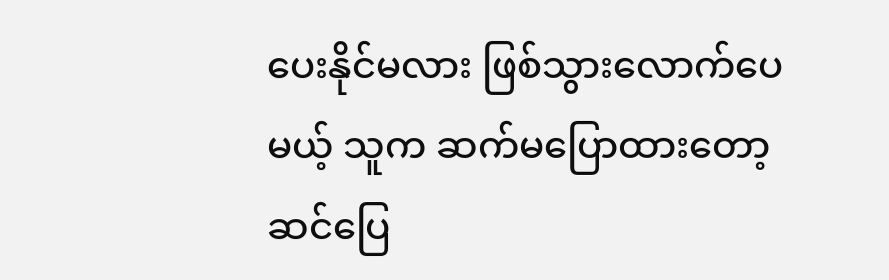ပေးနိုင်မလား ဖြစ်သွားလောက်ပေမယ့် သူက ဆက်မပြောထားတော့ ဆင်ပြေ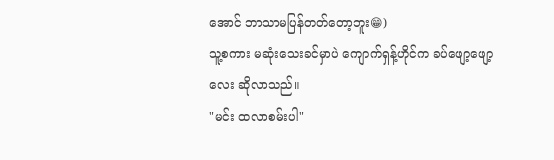အောင် ဘာသာမပြန်တတ်တော့ဘူး😁)
သူ့စကား မဆုံးသေးခင်မှာပဲ ကျောက်ရှန့်ဟိုင်က ခပ်ဖျော့ဖျော့လေး ဆိုလာသည်။
"မင်း ထလာစမ်းပါ"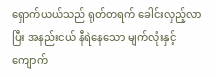ရှောက်ယယ်သည် ရုတ်တရက် ခေါင်းလှည့်လာပြီး အနည်းငယ် နီရဲနေသော မျက်လုံးနှင့် ကျောက်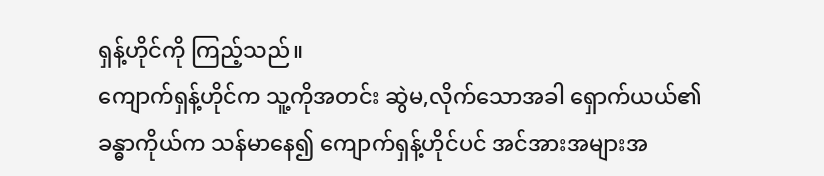ရှန့်ဟိုင်ကို ကြည့်သည်။
ကျောက်ရှန့်ဟိုင်က သူ့ကိုအတင်း ဆွဲမ,လိုက်သောအခါ ရှောက်ယယ်၏ ခန္ဓာကိုယ်က သန်မာနေ၍ ကျောက်ရှန့်ဟိုင်ပင် အင်အားအများအ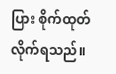ပြား စိုက်ထုတ်လိုက်ရသည်။